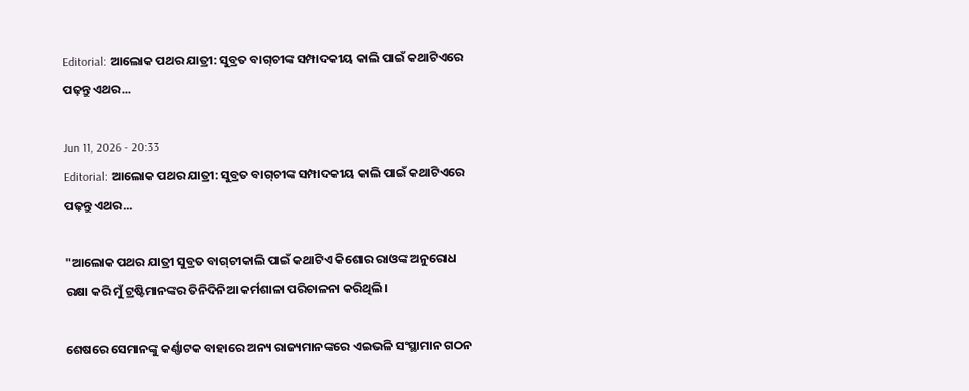Editorial: ଆଲୋକ ପଥର ଯାତ୍ରୀ: ସୁବ୍ରତ ବାଗ୍‌ଚୀଙ୍କ ସମ୍ପାଦକୀୟ କାଲି ପାଇଁ କଥାଟିଏ‌ରେ ପଢ଼ନ୍ତୁ ଏଥର...

Jun 11, 2026 - 20:33
Editorial: ଆଲୋକ ପଥର ଯାତ୍ରୀ: ସୁବ୍ରତ ବାଗ୍‌ଚୀଙ୍କ ସମ୍ପାଦକୀୟ କାଲି ପାଇଁ କଥାଟିଏ‌ରେ ପଢ଼ନ୍ତୁ ଏଥର...

"ଆଲୋକ ପଥର ଯାତ୍ରୀ ସୁବ୍ରତ ବାଗ୍‌ଚୀକାଲି ପାଇଁ କଥାଟିଏ କିଶୋର ରାଓଙ୍କ ଅନୁରୋଧ ରକ୍ଷା କରି ମୁଁ ଟ୍ରଷ୍ଟିମାନଙ୍କର ତିନିଦିନିଆ କର୍ମଶାଳା ପରିଚାଳନା କରିଥିଲି।

ଶେଷରେ ସେମାନଙ୍କୁ କର୍ଣ୍ଣାଟକ ବାହାରେ ଅନ୍ୟ ରାଜ୍ୟମାନଙ୍କରେ ଏଇଭଳି ସଂସ୍ଥାମାନ ଗଠନ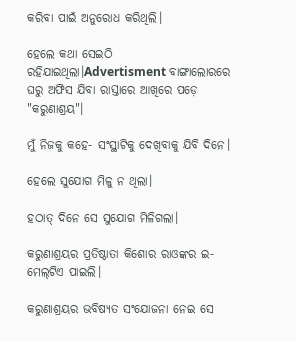କରିବା ପାଇଁ ଅନୁରୋଧ କରିଥିଲି।

ହେଲେ କଥା ସେଇଠି ରହିଯାଇଥିଲା।Advertisment ବାଙ୍ଗାଲୋରରେ ଘରୁ ଅଫିସ ଯିବା ରାସ୍ତାରେ ଆଖିରେ ପଡ଼େ "କରୁଣାଶ୍ରୟ"।

ମୁଁ ନିଜକୁ କହେ- ସଂସ୍ଥାଟିକୁ ଦେଖିବାକୁ ଯିବି ଦିନେ।

ହେଲେ ସୁଯୋଗ ମିଳୁ ନ ଥିଲା।

ହଠାତ୍‌ ଦିନେ ସେ ସୁଯୋଗ ମିଳିଗଲା।

କରୁଣାଶ୍ରୟର ପ୍ରତିଷ୍ଠାତା କିଶୋର ରାଓଙ୍କର ଇ-ମେଲ୍‌ଟିଏ ପାଇଲି।

କରୁଣାଶ୍ରୟର ଭବିଷ୍ୟତ ସଂଯୋଜନା ନେଇ ସେ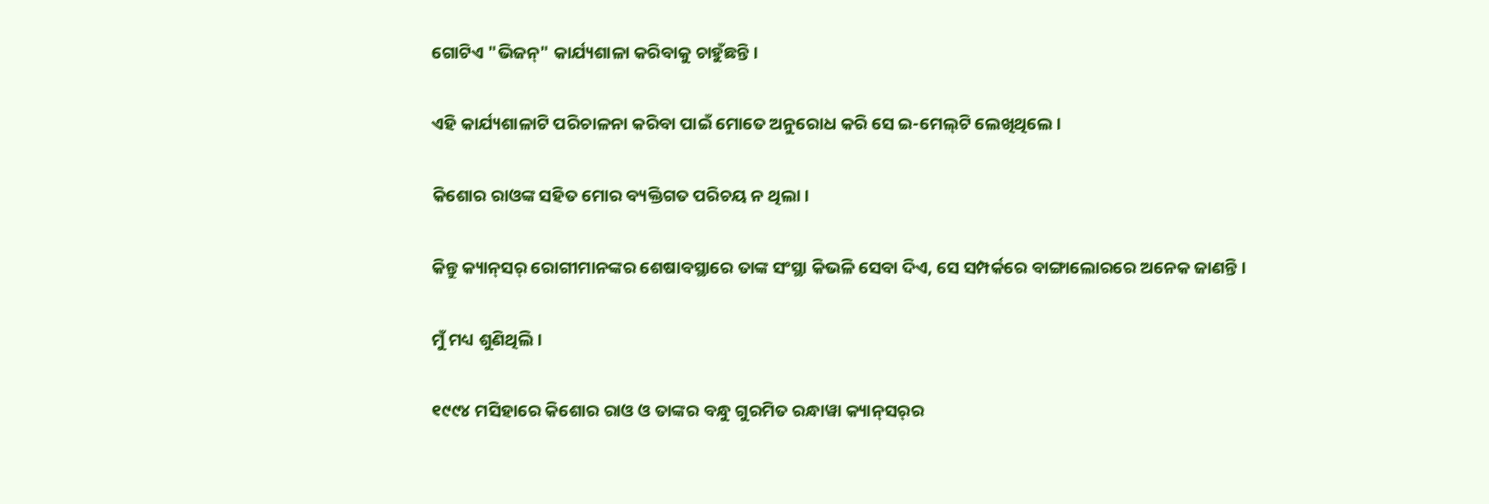ଗୋଟିଏ "ଭିଜନ୍‌" କାର୍ଯ୍ୟଶାଳା କରିବାକୁ ଚାହୁଁଛନ୍ତି।

ଏହି କାର୍ଯ୍ୟଶାଳାଟି ପରିଚାଳନା କରିବା ପାଇଁ ମୋତେ ଅନୁରୋଧ କରି ସେ ଇ-ମେଲ୍‌ଟି ଲେଖିଥିଲେ।

କିଶୋର ରାଓଙ୍କ ସହିତ ମୋର ବ୍ୟକ୍ତିଗତ ପରିଚୟ ନ ଥିଲା।

କିନ୍ତୁ କ୍ୟାନ୍‌ସର୍‌ ରୋଗୀମାନଙ୍କର ଶେଷାବସ୍ଥାରେ ତାଙ୍କ ସଂସ୍ଥା କିଭଳି ସେବା ଦିଏ, ସେ ସମ୍ପର୍କରେ ବାଙ୍ଗାଲୋରରେ ଅନେକ ଜାଣନ୍ତି।

ମୁଁ ମଧ୍ୟ ଶୁଣିଥିଲି।

୧୯୯୪ ମସିହାରେ କିଶୋର ରାଓ ଓ ତାଙ୍କର ବନ୍ଧୁ ଗୁରମିତ ରନ୍ଧାୱା କ୍ୟାନ୍‌ସର୍‌ର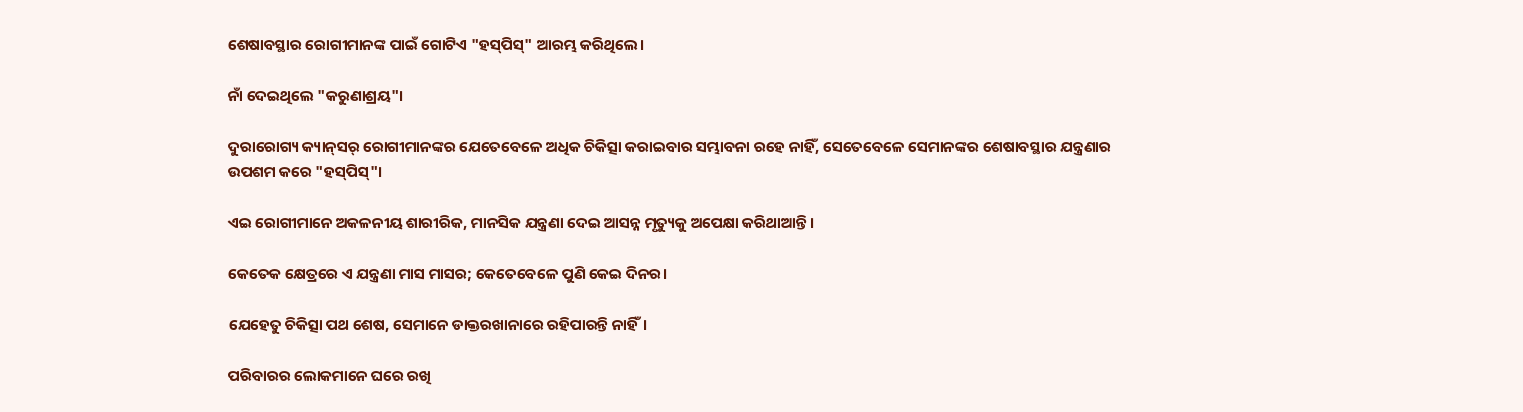ଶେଷାବସ୍ଥାର ରୋଗୀମାନଙ୍କ ପାଇଁ ଗୋଟିଏ "ହସ୍‌ପିସ୍‌" ଆରମ୍ଭ କରିଥିଲେ।

ନାଁ ଦେଇଥିଲେ "କରୁଣାଶ୍ରୟ"।

ଦୁରାରୋଗ୍ୟ କ୍ୟାନ୍‌ସର୍‌ ରୋଗୀମାନଙ୍କର ଯେତେବେଳେ ଅଧିକ ଚିକିତ୍ସା କରାଇବାର ସମ୍ଭାବନା ରହେ ନାହିଁ, ସେତେବେଳେ ସେମାନଙ୍କର ଶେଷାବସ୍ଥାର ଯନ୍ତ୍ରଣାର ଉପଶମ କରେ "ହସ୍‌ପିସ୍‌"।

ଏଇ ରୋଗୀମାନେ ଅକଳନୀୟ ଶାରୀରିକ, ମାନସିକ ଯନ୍ତ୍ରଣା ଦେଇ ଆସନ୍ନ ମୃତ୍ୟୁକୁ ଅପେକ୍ଷା କରିଥାଆନ୍ତି।

କେତେକ କ୍ଷେତ୍ରରେ ଏ ଯନ୍ତ୍ରଣା ମାସ ମାସର; କେତେବେଳେ ପୁଣି କେଇ ଦିନର।

ଯେହେତୁ ଚିକିତ୍ସା ପଥ ଶେଷ, ସେମାନେ ଡାକ୍ତରଖାନାରେ ରହିପାରନ୍ତି ନାହିଁ।

ପରିବାରର ଲୋକମାନେ ଘରେ ରଖି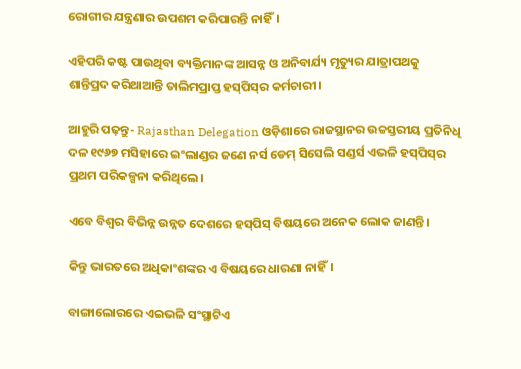ରୋଗୀର ଯନ୍ତ୍ରଣାର ଉପଶମ କରିପାରନ୍ତି ନାହିଁ।

ଏହିପରି କଷ୍ଟ ପାଉଥିବା ବ୍ୟକ୍ତିମାନଙ୍କ ଆସନ୍ନ ଓ ଅନିବାର୍ଯ୍ୟ ମୃତ୍ୟୁର ଯାତ୍ରାପଥକୁ ଶାନ୍ତିପ୍ରଦ କରିଥାଆନ୍ତି ତାଲିମପ୍ରାପ୍ତ ହସ୍‌ପିସ୍‌ର କର୍ମଚାରୀ।

ଆହୁରି ପଢ଼ନ୍ତୁ- Rajasthan Delegation ଓଡ଼ିଶାରେ ରାଜସ୍ଥାନର ଉଚ୍ଚସ୍ତରୀୟ ପ୍ରତିନିଧି ଦଳ ୧୯୬୭ ମସିହାରେ ଇଂଲାଣ୍ଡର ଜଣେ ନର୍ସ ଡେମ୍‌ ସିସେଲି ସଣ୍ଡର୍ସ ଏଭଳି ହସ୍‌ପିସ୍‌ର ପ୍ରଥମ ପରିକଳ୍ପନା କରିଥିଲେ।

ଏବେ ବିଶ୍ବର ବିଭିନ୍ନ ଉନ୍ନତ ଦେଶରେ ହସ୍‌ପିସ୍‌ ବିଷୟରେ ଅନେକ ଲୋକ ଜାଣନ୍ତି।

କିନ୍ତୁ ଭାରତରେ ଅଧିକାଂଶଙ୍କର ଏ ବିଷୟରେ ଧାରଣା ନାହିଁ।

ବାଙ୍ଗାଲୋରରେ ଏଇଭଳି ସଂସ୍ଥାଟିଏ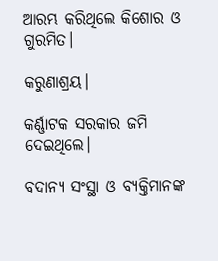ଆରମ୍ଭ କରିଥିଲେ କିଶୋର ଓ ଗୁରମିତ।

କରୁଣାଶ୍ରୟ।

କର୍ଣ୍ଣାଟକ ସରକାର ଜମି ଦେଇଥିଲେ।

ବଦାନ୍ୟ ସଂସ୍ଥା ଓ ବ୍ୟକ୍ତିମାନଙ୍କ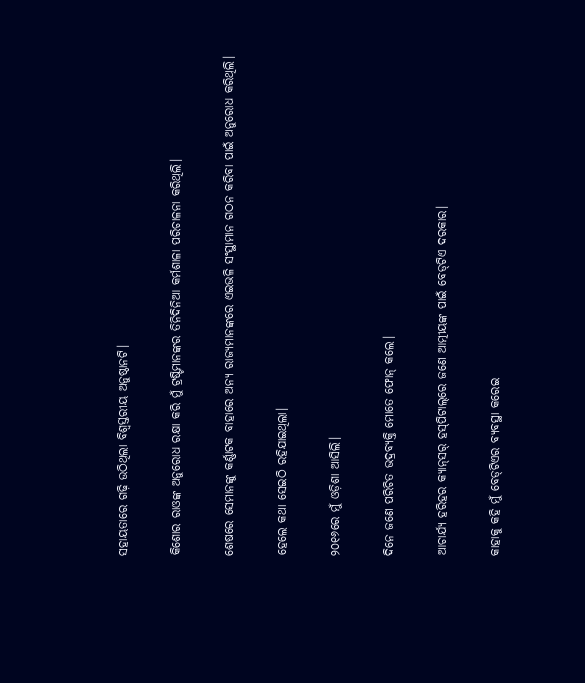ସହାୟତାରେ ଗଢ଼ି ଉଠିଥିଲା ବିଶ୍ବସ୍ତରୀୟ ଅନୁଷ୍ଠାନଟି।

କିଶୋର ରାଓଙ୍କ ଅନୁରୋଧ ରକ୍ଷା କରି ମୁଁ ଟ୍ରଷ୍ଟିମାନଙ୍କର ତିନିଦିନିଆ କର୍ମଶାଳା ପରିଚାଳନା କରିଥିଲି।

ଶେଷରେ ସେମାନଙ୍କୁ କର୍ଣ୍ଣାଟକ ବାହାରେ ଅନ୍ୟ ରାଜ୍ୟମାନଙ୍କରେ ଏଇଭଳି ସଂସ୍ଥାମାନ ଗଠନ କରିବା ପାଇଁ ଅନୁରୋଧ କରିଥିଲି।

ହେଲେ କଥା ସେଇଠି ରହିଯାଇଥିଲା।

୨୦୧୬ରେ ମୁଁ ଓଡ଼ିଶା ଆସିଲି।

ଦିନେ ଜଣେ ପରିଚିତ ଭଦ୍ରବ୍ୟକ୍ତି ମୋତେ ଫୋନ୍‌ କଲେ।

ଆଚାର୍ଯ୍ୟ ହରିହର କ୍ୟାନ୍‌ସର୍‌ ହସ୍‌ପିଟାଲ୍‌ରେ ଜଣେ ଆତ୍ମୀୟଙ୍କ ପାଇଁ ବେଡ୍‌ଟିଏ ଦରକାର।

କାହାକୁ କହି ମୁଁ ବେଡ୍‌ଟିଏର ବ୍ୟବସ୍ଥା କରେଇ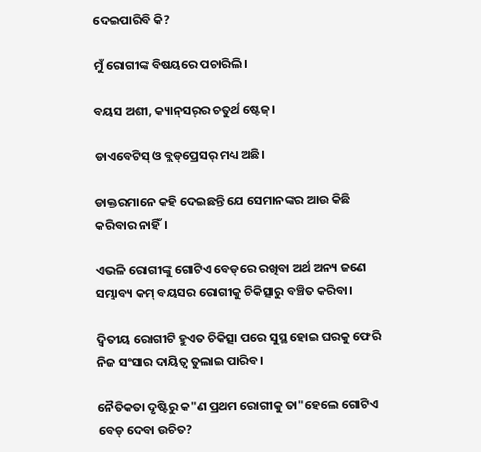ଦେଇପାରିବି କି?

ମୁଁ ରୋଗୀଙ୍କ ବିଷୟରେ ପଚାରିଲି।

ବୟସ ଅଶୀ, କ୍ୟାନ୍‌ସର୍‌ର ଚତୁର୍ଥ ଷ୍ଟେଜ୍‌।

ଡାଏବେଟିସ୍‌ ଓ ବ୍ଲଡ୍‌ପ୍ରେସର୍‌ ମଧ୍ୟ ଅଛି।

ଡାକ୍ତରମାନେ କହି ଦେଇଛନ୍ତି ଯେ ସେମାନଙ୍କର ଆଉ କିଛି କରିବାର ନାହିଁ।

ଏଭଳି ରୋଗୀଙ୍କୁ ଗୋଟିଏ ବେଡ୍‌ରେ ରଖିବା ଅର୍ଥ ଅନ୍ୟ ଜଣେ ସମ୍ଭାବ୍ୟ କମ୍‌ ବୟସର ରୋଗୀକୁ ଚିକିତ୍ସାରୁ ବଞ୍ଚିତ କରିବା।

ଦ୍ବିତୀୟ ରୋଗୀଟି ହୁଏତ ଚିକିତ୍ସା ପରେ ସୁସ୍ଥ ହୋଇ ଘରକୁ ଫେରି ନିଜ ସଂସାର ଦାୟିତ୍ବ ତୁଲାଇ ପାରିବ।

ନୈତିକତା ଦୃଷ୍ଟିରୁ କ"ଣ ପ୍ରଥମ ରୋଗୀକୁ ତା"ହେଲେ ଗୋଟିଏ ବେଡ୍‌ ଦେବା ଉଚିତ?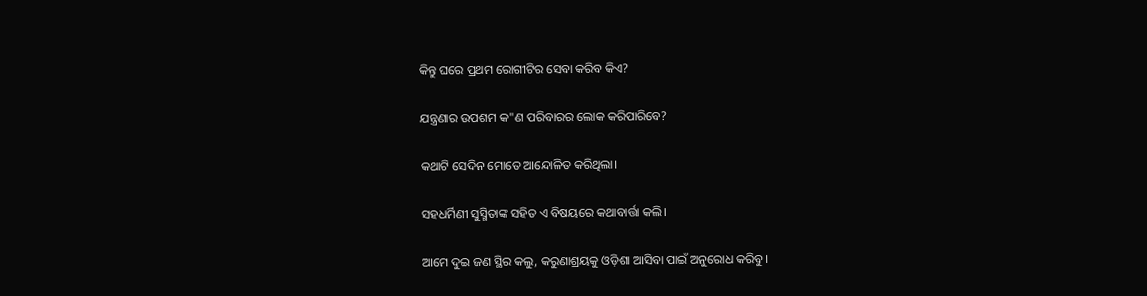କିନ୍ତୁ ଘରେ ପ୍ରଥମ ରୋଗୀଟିର ସେବା କରିବ କିଏ?

ଯନ୍ତ୍ରଣାର ଉପଶମ କ"ଣ ପରିବାରର ଲୋକ କରିପାରିବେ?

କଥାଟି ସେଦିନ ମୋତେ ଆନ୍ଦୋଳିତ କରିଥିଲା।

ସହଧର୍ମିଣୀ ସୁସ୍ମିତାଙ୍କ ସହିତ ଏ ବିଷୟରେ କଥାବାର୍ତ୍ତା କଲି।

ଆମେ ଦୁଇ ଜଣ ସ୍ଥିର କଲୁ, କରୁଣାଶ୍ରୟକୁ ଓଡ଼ିଶା ଆସିବା ପାଇଁ ଅନୁରୋଧ କରିବୁ।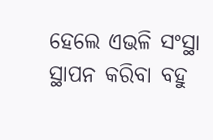ହେଲେ ଏଭଳି ସଂସ୍ଥା ସ୍ଥାପନ କରିବା ବହୁ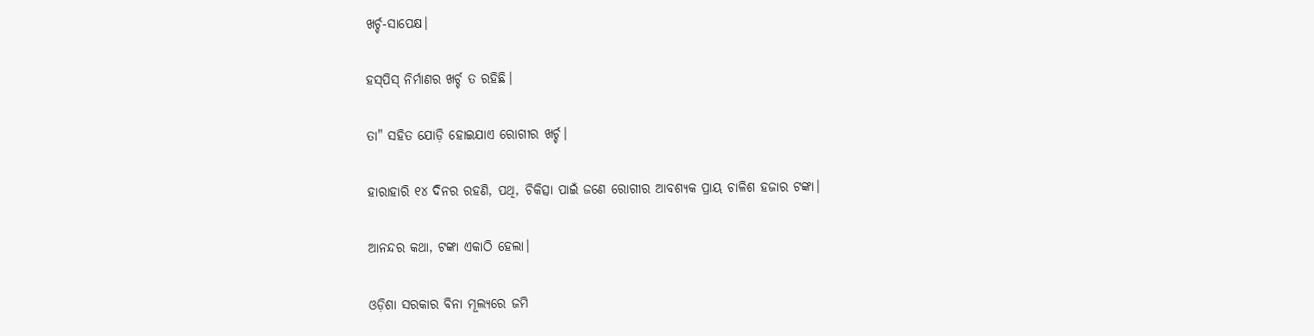ଖର୍ଚ୍ଚ-ସାପେକ୍ଷ।

ହସ୍‌ପିସ୍‌ ନିର୍ମାଣର ଖର୍ଚ୍ଚ ତ ରହିଛି।

ତା" ସହିତ ଯୋଡ଼ି ହୋଇଯାଏ ରୋଗୀର ଖର୍ଚ୍ଚ।

ହାରାହାରି ୧୪ ଦିନର ରହଣି, ପଥି, ଚିକିତ୍ସା ପାଇଁ ଜଣେ ରୋଗୀର ଆବଶ୍ୟକ ପ୍ରାୟ ଚାଳିଶ ହଜାର ଟଙ୍କା।

ଆନନ୍ଦର କଥା, ଟଙ୍କା ଏକାଠି ହେଲା।

ଓଡ଼ିଶା ସରକାର ବିନା ମୂଲ୍ୟରେ ଜମି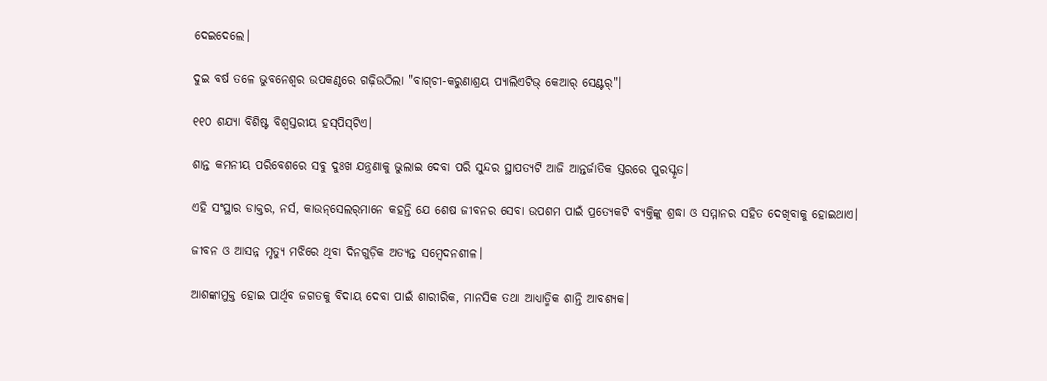ଦେଇଦେଲେ।

ଦୁଇ ବର୍ଷ ତଳେ ଭୁବନେଶ୍ବର ଉପକଣ୍ଠରେ ଗଢ଼ିଉଠିଲା "ବାଗ୍‌ଚୀ-କରୁଣାଶ୍ରୟ ପ୍ୟାଲିଏଟିଭ୍‌ କେଆର୍‌ ସେଣ୍ଟର୍‌"।

୧୧୦ ଶଯ୍ୟା ବିଶିଷ୍ଟ ବିଶ୍ବସ୍ତରୀୟ ହସ୍‌ପିସ୍‌ଟିଏ।

ଶାନ୍ତ କମନୀୟ ପରିବେଶରେ ସବୁ ଦୁଃଖ ଯନ୍ତ୍ରଣାକୁ ଭୁଲାଇ ଦେବା ପରି ସୁନ୍ଦର ସ୍ଥାପତ୍ୟଟି ଆଜି ଆନ୍ତର୍ଜାତିକ ସ୍ତରରେ ପୁରସ୍କୃତ।

ଏହି ସଂସ୍ଥାର ଡାକ୍ତର, ନର୍ସ, କାଉନ୍‌ସେଲର୍‌ମାନେ କହନ୍ତି ଯେ ଶେଷ ଜୀବନର ସେବା ଉପଶମ ପାଇଁ ପ୍ରତ୍ୟେକଟି ବ୍ୟକ୍ତିଙ୍କୁ ଶ୍ରଦ୍ଧା ଓ ସମ୍ମାନର ସହିତ ଦେଖିବାକୁ ହୋଇଥାଏ।

ଜୀବନ ଓ ଆସନ୍ନ ମୃତ୍ୟୁ ମଝିରେ ଥିବା ଦିନଗୁଡ଼ିକ ଅତ୍ୟନ୍ତ ସମ୍ବେଦନଶୀଳ।

ଆଶଙ୍କାମୁକ୍ତ ହୋଇ ପାର୍ଥିବ ଜଗତକୁ ବିଦାୟ ଦେବା ପାଇଁ ଶାରୀରିକ, ମାନସିକ ତଥା ଆଧ୍ୟାତ୍ମିକ ଶାନ୍ତି ଆବଶ୍ୟକ।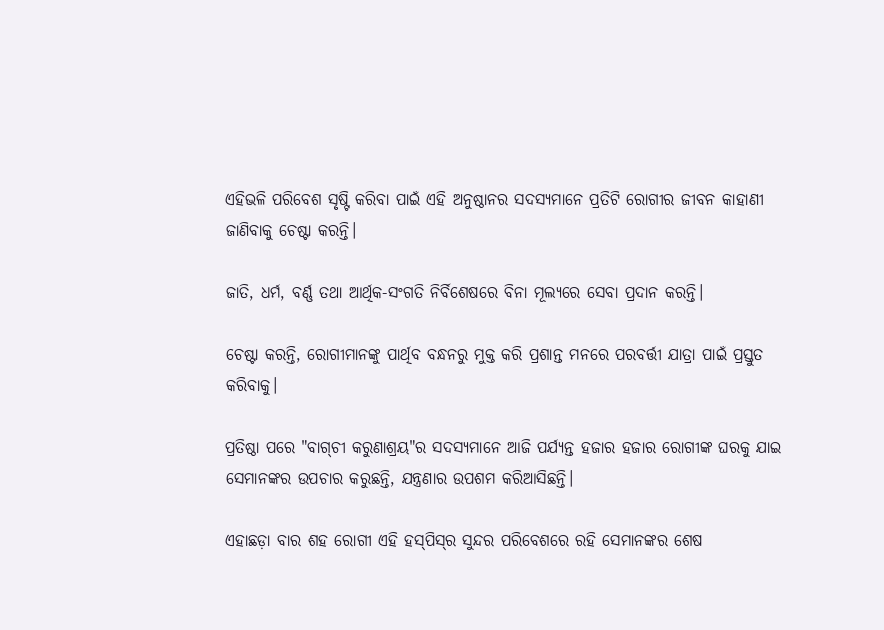ଏହିଭଳି ପରିବେଶ ସୃଷ୍ଟି କରିବା ପାଇଁ ଏହି ଅନୁଷ୍ଠାନର ସଦସ୍ୟମାନେ ପ୍ରତିଟି ରୋଗୀର ଜୀବନ କାହାଣୀ ଜାଣିବାକୁ ଚେଷ୍ଟା କରନ୍ତି।

ଜାତି, ଧର୍ମ, ବର୍ଣ୍ଣ ତଥା ଆର୍ଥିକ-ସଂଗତି ନିର୍ବିଶେଷରେ ବିନା ମୂଲ୍ୟରେ ସେବା ପ୍ରଦାନ କରନ୍ତି।

ଚେଷ୍ଟା କରନ୍ତି, ରୋଗୀମାନଙ୍କୁ ପାର୍ଥିବ ବନ୍ଧନରୁ ମୁକ୍ତ କରି ପ୍ରଶାନ୍ତ ମନରେ ପରବର୍ତ୍ତୀ ଯାତ୍ରା ପାଇଁ ପ୍ରସ୍ତୁତ କରିବାକୁ।

ପ୍ରତିଷ୍ଠା ପରେ "ବାଗ୍‌ଚୀ କରୁଣାଶ୍ରୟ"ର ସଦସ୍ୟମାନେ ଆଜି ପର୍ଯ୍ୟନ୍ତ ହଜାର ହଜାର ରୋଗୀଙ୍କ ଘରକୁ ଯାଇ ସେମାନଙ୍କର ଉପଚାର କରୁଛନ୍ତି, ଯନ୍ତ୍ରଣାର ଉପଶମ କରିଆସିଛନ୍ତି।

ଏହାଛଡ଼ା ବାର ଶହ ରୋଗୀ ଏହି ହସ୍‌ପିସ୍‌ର ସୁନ୍ଦର ପରିବେଶରେ ରହି ସେମାନଙ୍କର ଶେଷ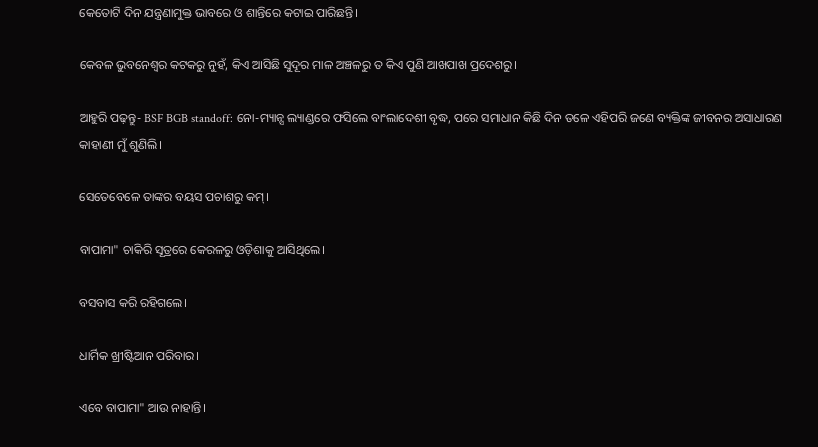କେତୋଟି ଦିନ ଯନ୍ତ୍ରଣାମୁକ୍ତ ଭାବରେ ଓ ଶାନ୍ତିରେ କଟାଇ ପାରିଛନ୍ତି।

କେବଳ ଭୁବନେଶ୍ବର କଟକରୁ ନୁହଁ, କିଏ ଆସିଛି ସୁଦୂର ମାଳ ଅଞ୍ଚଳରୁ ତ କିଏ ପୁଣି ଆଖପାଖ ପ୍ରଦେଶରୁ।

ଆହୁରି ପଢ଼ନ୍ତୁ- BSF BGB standoff: ନୋ-ମ୍ୟାନ୍ସ ଲ୍ୟାଣ୍ଡରେ ଫସିଲେ ବାଂଲାଦେଶୀ ବୃଦ୍ଧ, ପରେ ସମାଧାନ କିଛି ଦିନ ତଳେ ଏହିପରି ଜଣେ ବ୍ୟକ୍ତିଙ୍କ ଜୀବନର ଅସାଧାରଣ କାହାଣୀ ମୁଁ ଶୁଣିଲି।

ସେତେବେଳେ ତାଙ୍କର ବୟସ ପଚାଶରୁ କମ୍‌।

ବାପାମା" ଚାକିରି ସୂତ୍ରରେ କେରଳରୁ ଓଡ଼ିଶାକୁ ଆସିଥିଲେ।

ବସବାସ କରି ରହିଗଲେ।

ଧାର୍ମିକ ଖ୍ରୀଷ୍ଟିଆନ ପରିବାର।

ଏବେ ବାପାମା" ଆଉ ନାହାନ୍ତି।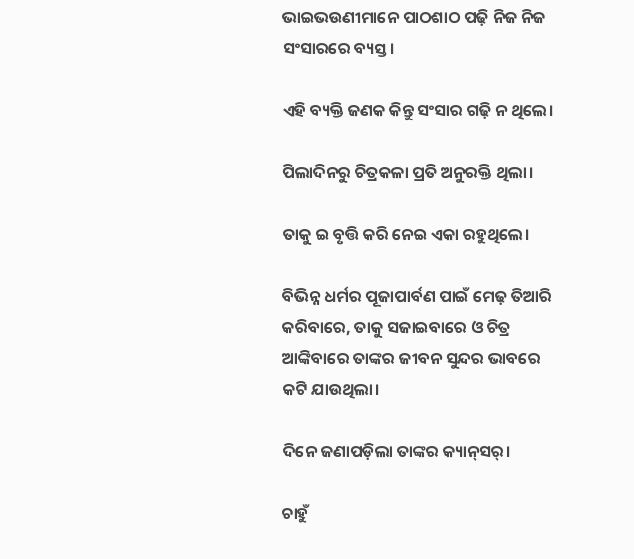ଭାଇଭଉଣୀମାନେ ପାଠଶାଠ ପଢ଼ି ନିଜ ନିଜ ସଂସାରରେ ବ୍ୟସ୍ତ।

ଏହି ବ୍ୟକ୍ତି ଜଣକ କିନ୍ତୁ ସଂସାର ଗଢ଼ି ନ ଥିଲେ।

ପିଲାଦିନରୁ ଚିତ୍ରକଳା ପ୍ରତି ଅନୁରକ୍ତି ଥିଲା।

ତାକୁ ଇ ବୃତ୍ତି କରି ନେଇ ଏକା ରହୁଥିଲେ।

ବିଭିନ୍ନ ଧର୍ମର ପୂଜାପାର୍ବଣ ପାଇଁ ମେଢ଼ ତିଆରି କରିବାରେ, ତାକୁ ସଜାଇବାରେ ଓ ଚିତ୍ର ଆଙ୍କିବାରେ ତାଙ୍କର ଜୀବନ ସୁନ୍ଦର ଭାବରେ କଟି ଯାଉଥିଲା।

ଦିନେ ଜଣାପଡ଼ିଲା ତାଙ୍କର କ୍ୟାନ୍‌ସର୍‌।

ଚାହୁଁ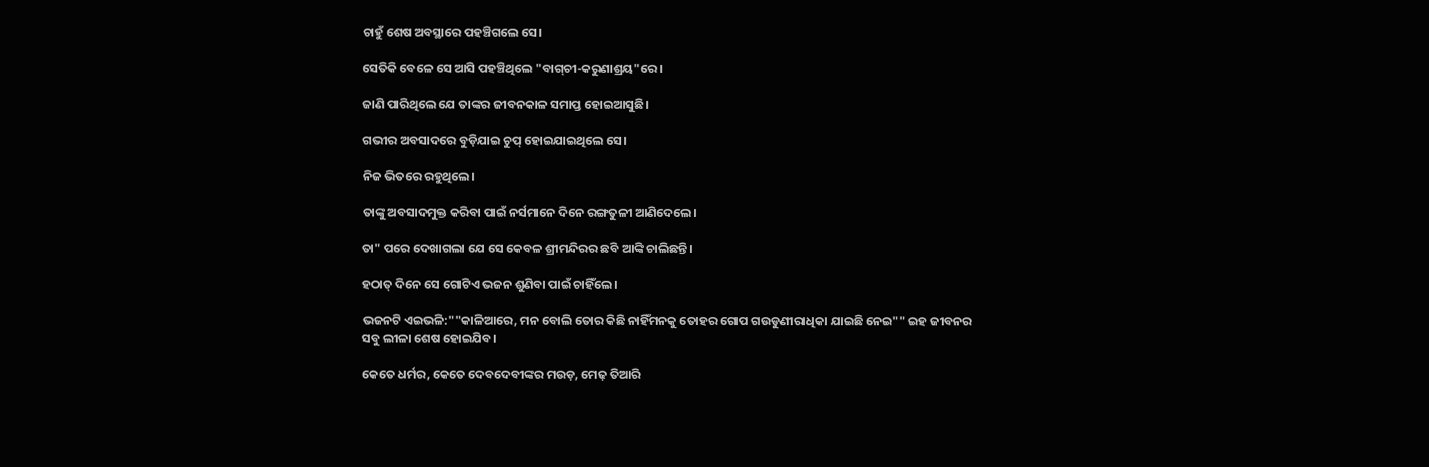ଚାହୁଁ ଶେଷ ଅବସ୍ଥାରେ ପହଞ୍ଚିଗଲେ ସେ।

ସେତିକି ବେଳେ ସେ ଆସି ପହଞ୍ଚିଥିଲେ "ବାଗ୍‌ଚୀ-କରୁଣାଶ୍ରୟ"ରେ।

ଜାଣି ପାରିଥିଲେ ଯେ ତାଙ୍କର ଜୀବନକାଳ ସମାପ୍ତ ହୋଇଆସୁଛି।

ଗଭୀର ଅବସାଦରେ ବୁଡ଼ିଯାଇ ଚୁପ୍‌ ହୋଇଯାଇଥିଲେ ସେ।

ନିଜ ଭିତରେ ରହୁଥିଲେ।

ତାଙ୍କୁ ଅବସାଦମୁକ୍ତ କରିବା ପାଇଁ ନର୍ସମାନେ ଦିନେ ରଙ୍ଗତୁଳୀ ଆଣିଦେଲେ।

ତା" ପରେ ଦେଖାଗଲା ଯେ ସେ କେବଳ ଶ୍ରୀମନ୍ଦିରର ଛବି ଆଙ୍କି ଚାଲିଛନ୍ତି।

ହଠାତ୍‌ ଦିନେ ସେ ଗୋଟିଏ ଭଜନ ଶୁଣିବା ପାଇଁ ଚାହିଁଲେ।

ଭଜନଟି ଏଇଭଳି:""କାଳିଆରେ, ମନ ବୋଲି ତୋର କିଛି ନାହିଁମନକୁ ତୋହର ଗୋପ ଗଉଡୁଣୀରାଧିକା ଯାଇଛି ନେଇ"" ଇହ ଜୀବନର ସବୁ ଲୀଳା ଶେଷ ହୋଇଯିବ।

କେତେ ଧର୍ମର, କେତେ ଦେବଦେବୀଙ୍କର ମଉଡ଼, ମେଢ଼ ତିଆରି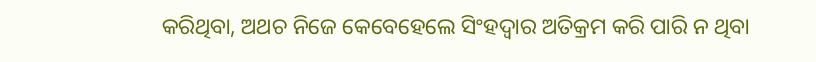କରିଥିବା, ଅଥଚ ନିଜେ କେବେହେଲେ ସିଂହଦ୍ବାର ଅତିକ୍ରମ କରି ପାରି ନ ଥିବା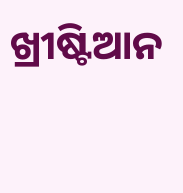ଖ୍ରୀଷ୍ଟିଆନ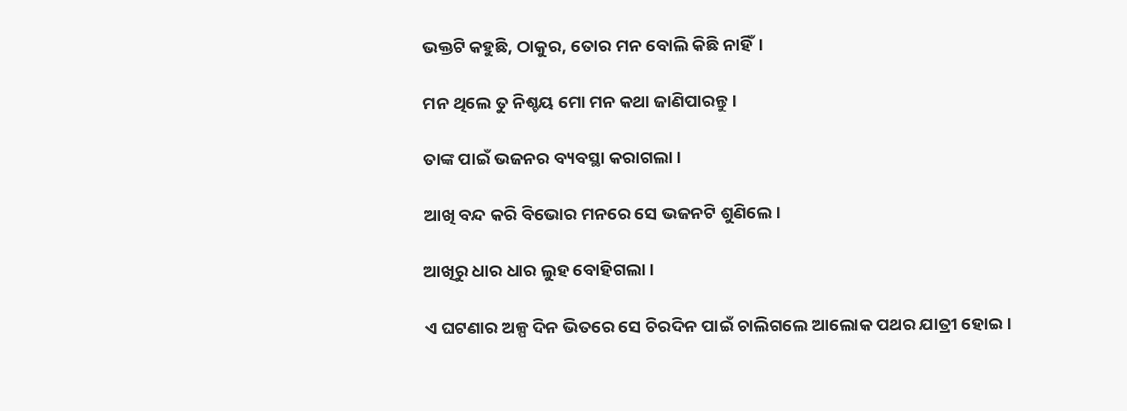ଭକ୍ତଟି କହୁଛି, ଠାକୁର, ତୋର ମନ ବୋଲି କିଛି ନାହିଁ।

ମନ ଥିଲେ ତୁ ନିଶ୍ଚୟ ମୋ ମନ କଥା ଜାଣିପାରନ୍ତୁ।

ତାଙ୍କ ପାଇଁ ଭଜନର ବ୍ୟବସ୍ଥା କରାଗଲା।

ଆଖି ବନ୍ଦ କରି ବିଭୋର ମନରେ ସେ ଭଜନଟି ଶୁଣିଲେ।

ଆଖିରୁ ଧାର ଧାର ଲୁହ ବୋହିଗଲା।

ଏ ଘଟଣାର ଅଳ୍ପ ଦିନ ଭିତରେ ସେ ଚିରଦିନ ପାଇଁ ଚାଲିଗଲେ ଆଲୋକ ପଥର ଯାତ୍ରୀ ହୋଇ।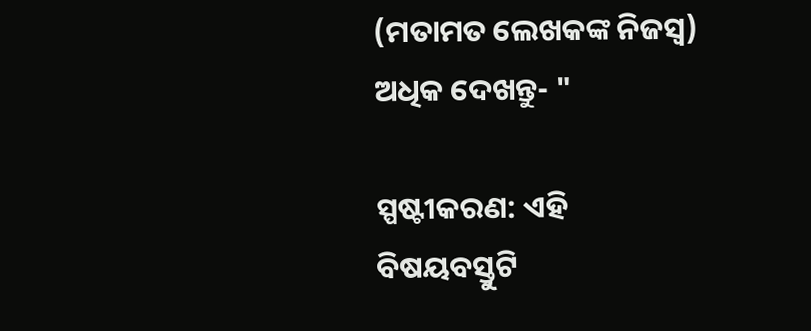(ମତାମତ ଲେଖକଙ୍କ ନିଜସ୍ବ) ଅଧିକ ଦେଖନ୍ତୁ- "

ସ୍ପଷ୍ଟୀକରଣ: ଏହି ବିଷୟବସ୍ତୁଟି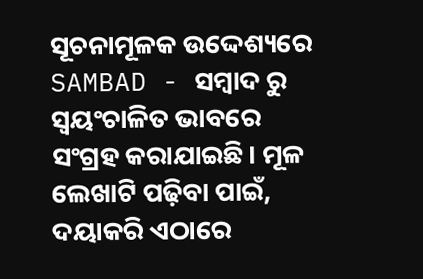ସୂଚନାମୂଳକ ଉଦ୍ଦେଶ୍ୟରେ SAMBAD - ସମ୍ବାଦ ରୁ ସ୍ୱୟଂଚାଳିତ ଭାବରେ ସଂଗ୍ରହ କରାଯାଇଛି। ମୂଳ ଲେଖାଟି ପଢ଼ିବା ପାଇଁ, ଦୟାକରି ଏଠାରେ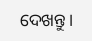ଦେଖନ୍ତୁ।